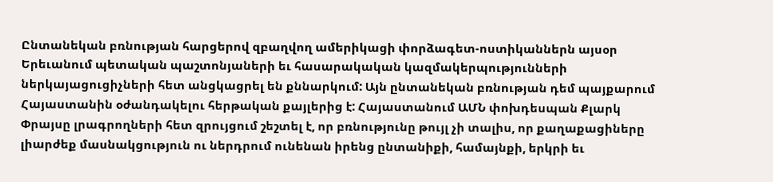Ընտանեկան բռնության հարցերով զբաղվող ամերիկացի փորձագետ-ոստիկաններն այսօր Երեւանում պետական պաշտոնյաների եւ հասարակական կազմակերպությունների ներկայացուցիչների հետ անցկացրել են քննարկում: Այն ընտանեկան բռնության դեմ պայքարում Հայաստանին օժանդակելու հերթական քայլերից է: Հայաստանում ԱՄՆ փոխդեսպան Քլարկ Փրայսը լրագրողների հետ զրույցում շեշտել է, որ բռնությունը թույլ չի տալիս, որ քաղաքացիները լիարժեք մասնակցություն ու ներդրում ունենան իրենց ընտանիքի, համայնքի, երկրի եւ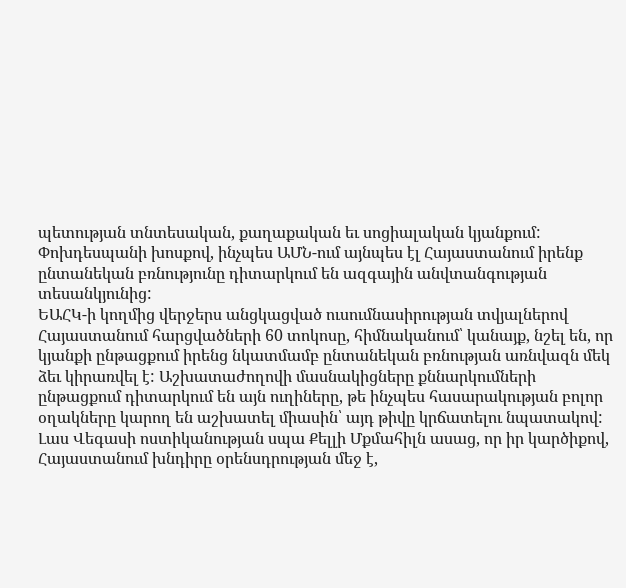պետության տնտեսական, քաղաքական եւ սոցիալական կյանքում: Փոխդեսպանի խոսքով, ինչպես ԱՄՆ-ում այնպես էլ Հայաստանում իրենք ընտանեկան բռնությունը դիտարկում են ազգային անվտանգության տեսանկյունից:
ԵԱՀԿ-ի կողմից վերջերս անցկացված ուսումնասիրության տվյալներով Հայաստանում հարցվածների 60 տոկոսը, հիմնականում՝ կանայք, նշել են, որ կյանքի ընթացքում իրենց նկատմամբ ընտանեկան բռնության առնվազն մեկ ձեւ կիրառվել է: Աշխատաժողովի մասնակիցները քննարկումների ընթացքում դիտարկում են այն ուղիները, թե ինչպես հասարակության բոլոր օղակները կարող են աշխատել միասին՝ այդ թիվը կրճատելու նպատակով:
Լաս Վեգասի ոստիկանության սպա Քելլի Մքմահիլն ասաց, որ իր կարծիքով, Հայաստանում խնդիրը օրենսդրության մեջ է,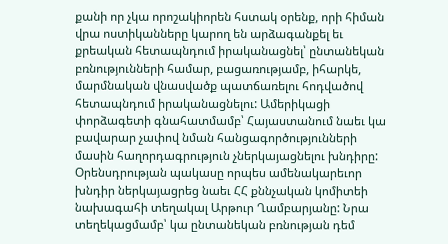քանի որ չկա որոշակիորեն հստակ օրենք, որի հիման վրա ոստիկանները կարող են արձագանքել եւ քրեական հետապնդում իրականացնել՝ ընտանեկան բռնությունների համար, բացառությամբ, իհարկե, մարմնական վնասվածք պատճառելու հոդվածով հետապնդում իրականացնելու: Ամերիկացի փորձագետի գնահատմամբ՝ Հայաստանում նաեւ կա բավարար չափով նման հանցագործությունների մասին հաղորդագրություն չներկայացնելու խնդիրը:
Օրենսդրության պակասը որպես ամենակարեւոր խնդիր ներկայացրեց նաեւ ՀՀ քննչական կոմիտեի նախագահի տեղակալ Արթուր Ղամբարյանը: Նրա տեղեկացմամբ՝ կա ընտանեկան բռնության դեմ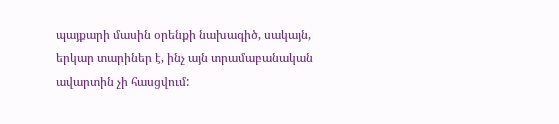պայքարի մասին օրենքի նախագիծ, սակայն, երկար տարիներ է, ինչ այն տրամաբանական ավարտին չի հասցվում: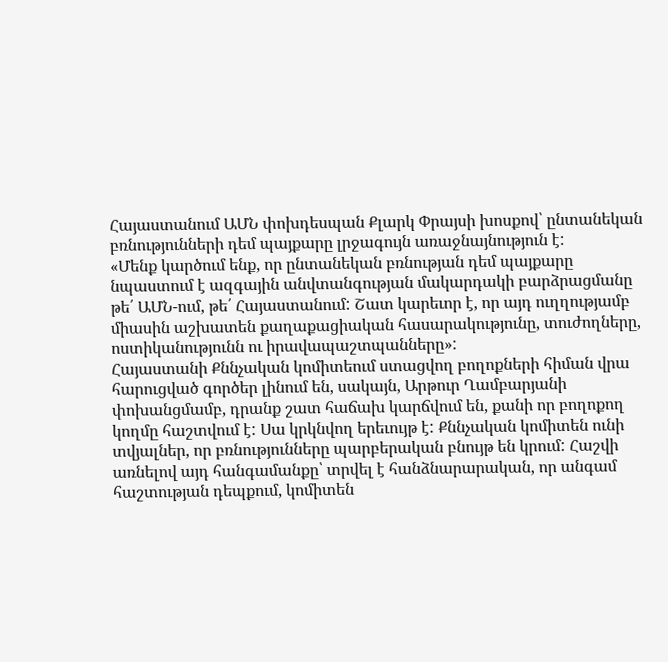Հայաստանում ԱՄՆ փոխդեսպան Քլարկ Փրայսի խոսքով՝ ընտանեկան բռնությունների դեմ պայքարը լրջագույն առաջնայնություն է:
«Մենք կարծում ենք, որ ընտանեկան բռնության դեմ պայքարը նպաստում է ազգային անվտանգության մակարդակի բարձրացմանը թե՛ ԱՄՆ-ում, թե՛ Հայաստանում: Շատ կարեւոր է, որ այդ ուղղությամբ միասին աշխատեն քաղաքացիական հասարակությունը, տուժողները, ոստիկանությունն ու իրավապաշտպանները»:
Հայաստանի Քննչական կոմիտեում ստացվող բողոքների հիման վրա հարուցված գործեր լինում են, սակայն, Արթուր Ղամբարյանի փոխանցմամբ, դրանք շատ հաճախ կարճվում են, քանի որ բողոքող կողմը հաշտվում է: Սա կրկնվող երեւույթ է: Քննչական կոմիտեն ունի տվյալներ, որ բռնությունները պարբերական բնույթ են կրում: Հաշվի առնելով այդ հանգամանքը՝ տրվել է հանձնարարական, որ անգամ հաշտության դեպքում, կոմիտեն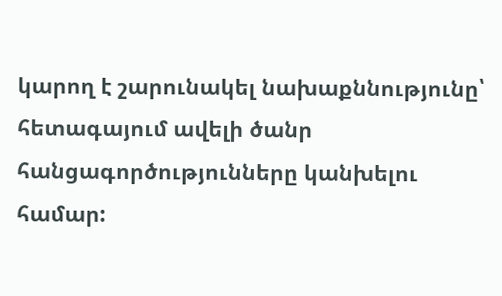կարող է շարունակել նախաքննությունը՝ հետագայում ավելի ծանր հանցագործությունները կանխելու համար: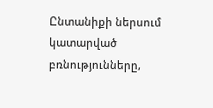Ընտանիքի ներսում կատարված բռնությունները,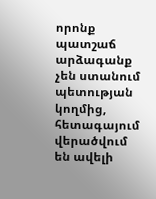որոնք պատշաճ արձագանք չեն ստանում պետության կողմից, հետագայում վերածվում են ավելի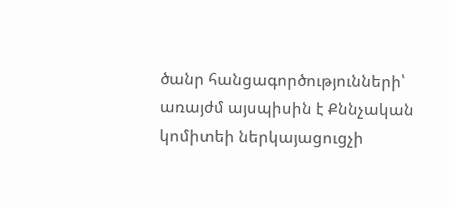ծանր հանցագործությունների՝ առայժմ այսպիսին է Քննչական կոմիտեի ներկայացուցչի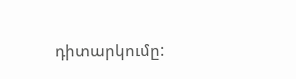դիտարկումը: